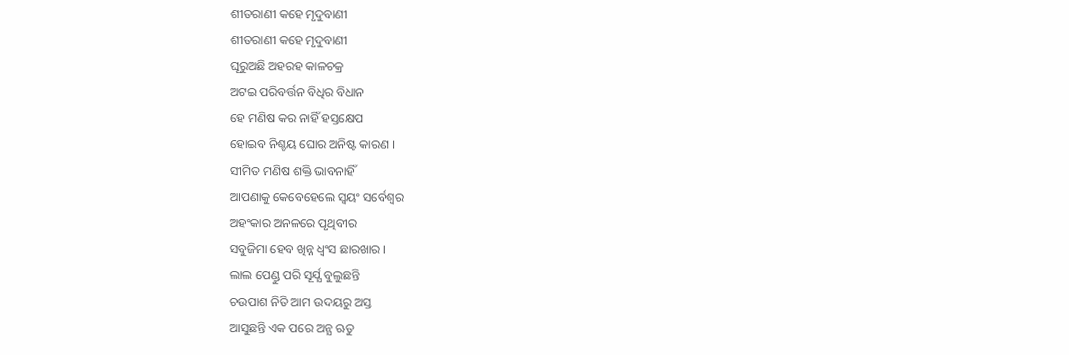ଶୀତରାଣୀ କହେ ମୃଦୁବାଣୀ
ଶୀତରାଣୀ କହେ ମୃଦୁବାଣୀ
ଘୂରୁଅଛି ଅହରହ କାଳଚକ୍ର
ଅଟଇ ପରିବର୍ତ୍ତନ ବିଧିର ବିଧାନ
ହେ ମଣିଷ କର ନାହିଁ ହସ୍ତକ୍ଷେପ
ହୋଇବ ନିଶ୍ଚୟ ଘୋର ଅନିଷ୍ଟ କାରଣ ।
ସୀମିତ ମଣିଷ ଶକ୍ତି ଭାବନାହିଁ
ଆପଣାକୁ କେବେହେଲେ ସ୍ବୟଂ ସର୍ବେଶ୍ଵର
ଅହଂକାର ଅନଳରେ ପୃଥିବୀର
ସବୁଜିମା ହେବ ଖିନ୍ନ ଧ୍ବଂସ ଛାରଖାର ।
ଲାଲ ପେଣ୍ଡୁ ପରି ସୂର୍ଯ୍ଯ ବୁଲୁଛନ୍ତି
ଚଉପାଶ ନିତି ଆମ ଉଦୟରୁ ଅସ୍ତ
ଆସୁଛନ୍ତି ଏକ ପରେ ଅନ୍ଯ ଋତୁ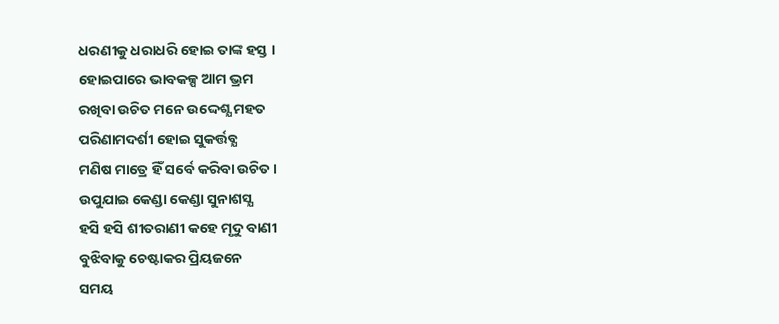ଧରଣୀକୁ ଧରାଧରି ହୋଇ ତାଙ୍କ ହସ୍ତ ।
ହୋଇପାରେ ଭାବକଳ୍ପ ଆମ ଭ୍ରମ
ରଖିବା ଉଚିତ ମନେ ଉଦ୍ଦେଶ୍ଯ ମହତ
ପରିଣାମଦର୍ଶୀ ହୋଇ ସୁକର୍ତ୍ତବ୍ଯ
ମଣିଷ ମାତ୍ରେ ହିଁ ସର୍ବେ କରିବା ଉଚିତ ।
ଉପୁଯାଇ କେଣ୍ଡା କେଣ୍ଡା ସୁନାଶସ୍ଯ
ହସି ହସି ଶୀତରାଣୀ କହେ ମୃଦୁ ବାଣୀ
ବୁଝିବାକୁ ଚେଷ୍ଟାକର ପ୍ରିୟଜନେ
ସମୟ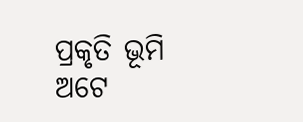ପ୍ରକୃତି ଭୂମି ଅଟେ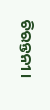ଚିରନ୍ତନୀ ।